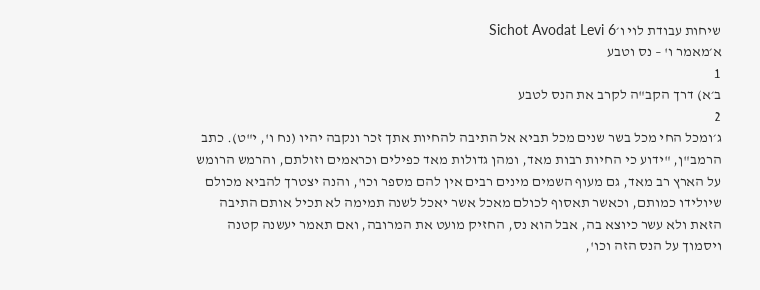שיחות עבודת לוי ו׳Sichot Avodat Levi 6
א׳מאמר ו' – נס וטבע
1
ב׳א) דרך הקב"ה לקרב את הנס לטבע
2
ג׳ומכל החי מכל בשר שנים מכל תביא אל התיבה להחיות אתך זכר ונקבה יהיו (נח ו', י"ט). כתב הרמב"ן, "ידוע כי החיות רבות מאד, ומהן גדולות מאד כפילים וכראמים וזולתם, והרמש הרומש על הארץ רב מאד, גם מעוף השמים מינים רבים אין להם מספר וכו', והנה יצטרך להביא מכולם שיולידו כמותם, וכאשר תאסוף לכולם מאכל אשר יאכל לשנה תמימה לא תכיל אותם התיבה הזאת ולא עשר כיוצא בה, אבל הוא נס, החזיק מועט את המרובה, ואם תאמר יעשנה קטנה ויסמוך על הנס הזה וכו',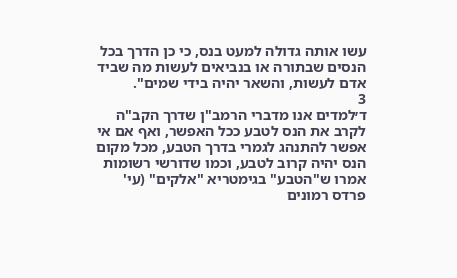עשו אותה גדולה למעט בנס, כי כן הדרך בכל הנסים שבתורה או בנביאים לעשות מה שביד אדם לעשות, והשאר יהיה בידי שמים".
3
ד׳למדים אנו מדברי הרמב"ן שדרך הקב"ה לקרב את הנס לטבע ככל האפשר, ואף אם אי אפשר להתנהג לגמרי בדרך הטבע, מכל מקום הנס יהיה קרוב לטבע, וכמו שדורשי רשומות אמרו ש"הטבע" בגימטריא "אלקים" (עי' פרדס רמונים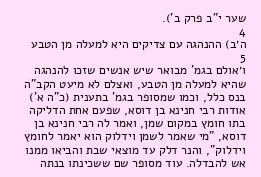שער י"ב פרק ב').
4
ה׳ב) ההנהגה עם צדיקים היא למעלה מן הטבע
5
ו׳אולם בגמ' מבואר שיש אנשים שזכו להנהגה שהיא למעלה מן הטבע, ואצלם לא מיעט הקב"ה בנס כלל, וכמו שמסופר בגמ' בתענית (כ"ה א') אודות רבי חנינא בן דוסא, שפעם אחת הדליקה בתו חומץ במקום שמן, ואמר לה רבי חנינא בן דוסא, "מי שאמר לשמן וידלוק הוא יאמר לחומץ וידלוק", והנר דלק עד מוצאי שבת והביאו ממנו אש להבדלה. עוד מסופר שם ששכינתו בנתה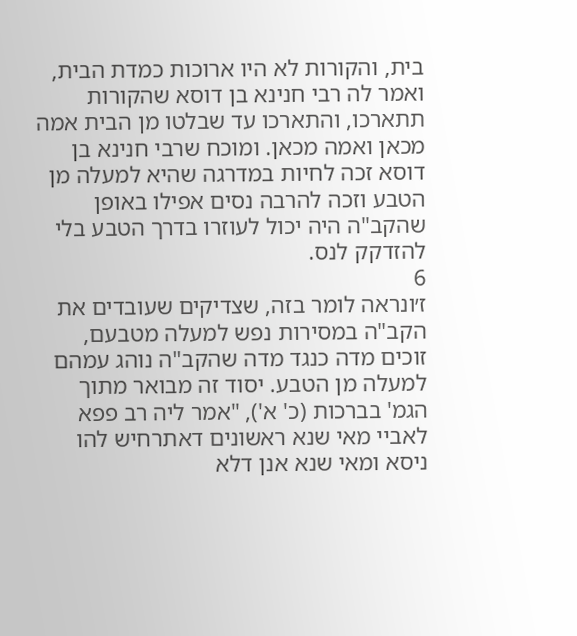בית, והקורות לא היו ארוכות כמדת הבית, ואמר לה רבי חנינא בן דוסא שהקורות תתארכו, והתארכו עד שבלטו מן הבית אמה מכאן ואמה מכאן. ומוכח שרבי חנינא בן דוסא זכה לחיות במדרגה שהיא למעלה מן הטבע וזכה להרבה נסים אפילו באופן שהקב"ה היה יכול לעוזרו בדרך הטבע בלי להזדקק לנס.
6
ז׳ונראה לומר בזה, שצדיקים שעובדים את הקב"ה במסירות נפש למעלה מטבעם, זוכים מדה כנגד מדה שהקב"ה נוהג עמהם למעלה מן הטבע. יסוד זה מבואר מתוך הגמ' בברכות (כ' א'), "אמר ליה רב פפא לאביי מאי שנא ראשונים דאתרחיש להו ניסא ומאי שנא אנן דלא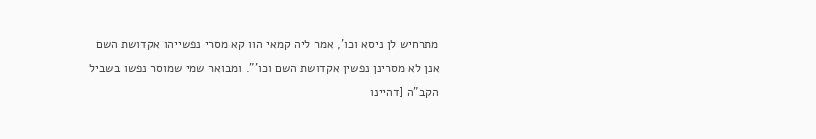מתרחיש לן ניסא וכו', אמר ליה קמאי הוו קא מסרי נפשייהו אקדושת השם אנן לא מסרינן נפשין אקדושת השם וכו'". ומבואר שמי שמוסר נפשו בשביל הקב"ה [דהיינו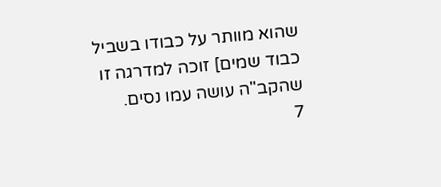שהוא מוותר על כבודו בשביל כבוד שמים] זוכה למדרגה זו שהקב"ה עושה עמו נסים.
7